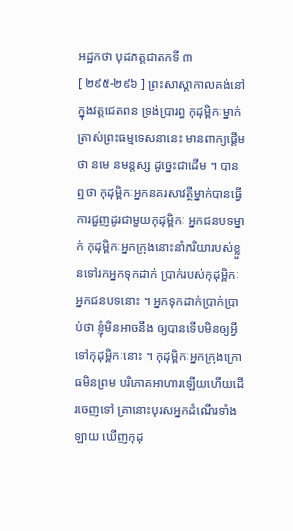អដ្ឋកថា បុដភត្តជាតកទី ៣
[ ២៩៥-២៩៦ ] ព្រះសាស្តាកាលគង់នៅក្នុងវត្តជេតពន ទ្រង់ប្រារព្ធ កុដុម្ពិកៈម្នាក់ ត្រាស់ព្រះធម្មទេសនានេះ មានពាក្យផ្តើមថា នមេ នមន្តស្ស ដូច្នេះជាដើម ។ បានឮថា កុដុម្ពិកៈអ្នកនគរសាវត្ថីម្នាក់បានធ្វើការជួញដូរជាមួយកុដុម្ពិកៈ អ្នកជនបទម្នាក់ កុដុម្ពិកៈអ្នកក្រុងនោះនាំភរិយារបស់ខ្លួនទៅរកអ្នកទុកដាក់ ប្រាក់របស់កុដុម្ពិកៈអ្នកជនបទនោះ ។ អ្នកទុកដាក់ប្រាក់ប្រាប់ថា ខ្ញុំមិនអាចនឹង ឲ្យបានទើបមិនឲ្យអ្វីទៅកុដុម្ពិកៈនោះ ។ កុដុម្ពិកៈអ្នកក្រុងក្រោធមិនព្រម បរិភោគអាហារឡើយហើយដើរចេញទៅ គ្រានោះបុរសអ្នកដំណើរទាំងឡាយ ឃើញកុដុ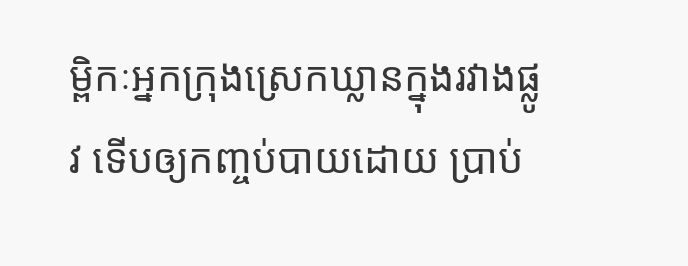ម្ពិកៈអ្នកក្រុងស្រេកឃ្លានក្នុងរវាងផ្លូវ ទើបឲ្យកញ្ចប់បាយដោយ ប្រាប់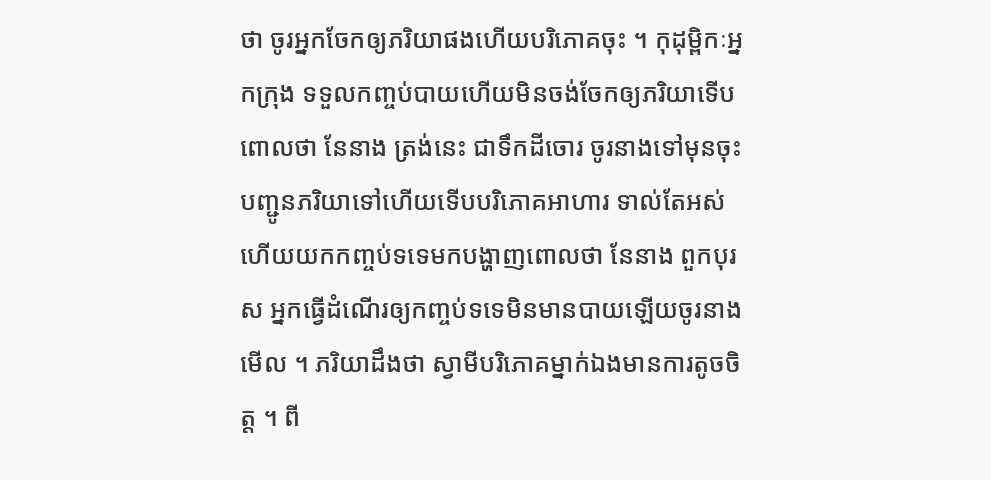ថា ចូរអ្នកចែកឲ្យភរិយាផងហើយបរិភោគចុះ ។ កុដុម្ពិកៈអ្នកក្រុង ទទួលកញ្ចប់បាយហើយមិនចង់ចែកឲ្យភរិយាទើបពោលថា នែនាង ត្រង់នេះ ជាទឹកដីចោរ ចូរនាងទៅមុនចុះ បញ្ជូនភរិយាទៅហើយទើបបរិភោគអាហារ ទាល់តែអស់ហើយយកកញ្ចប់ទទេមកបង្ហាញពោលថា នែនាង ពួកបុរស អ្នកធ្វើដំណើរឲ្យកញ្ចប់ទទេមិនមានបាយឡើយចូរនាងមើល ។ ភរិយាដឹងថា ស្វាមីបរិភោគម្នាក់ឯងមានការតូចចិត្ត ។ ពី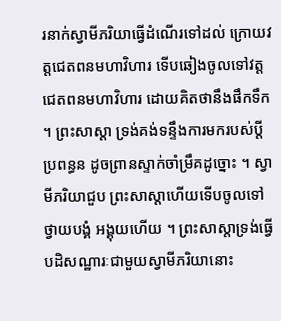រនាក់ស្វាមីភរិយាធ្វើដំណើរទៅដល់ ក្រោយវត្តជេតពនមហាវិហារ ទើបឆៀងចូលទៅវត្តជេតពនមហាវិហារ ដោយគិតថានឹងផឹកទឹក ។ ព្រះសាស្តា ទ្រង់គង់ទន្ទឹងការមករបស់ប្តីប្រពន្ធន ដូចព្រានស្ទាក់ចាំម្រឹគដូច្នោះ ។ ស្វាមីភរិយាជួប ព្រះសាស្តាហើយទើបចូលទៅថ្វាយបង្គំ អង្គុយហើយ ។ ព្រះសាស្តាទ្រង់ធ្វើ បដិសណ្ឋារៈជាមួយស្វាមីភរិយានោះ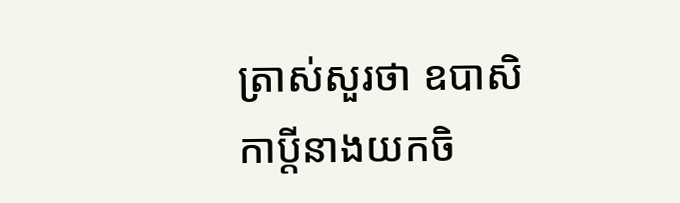ត្រាស់សួរថា ឧបាសិកាប្តីនាងយកចិ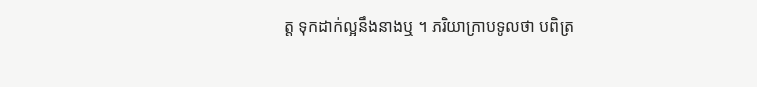ត្ត ទុកដាក់ល្អនឹងនាងឬ ។ ភរិយាក្រាបទូលថា បពិត្រ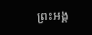ព្រះអង្គ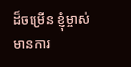ដ៏ចម្រើន ខ្ញុំម្ចាស់ មានការ